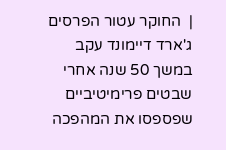|  החוקר עטור הפרסים ג'ארד דיימונד עקב במשך 50 שנה אחרי שבטים פרימיטיביים שפספסו את המהפכה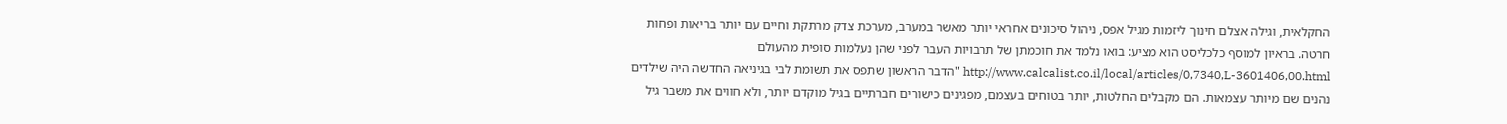החקלאית, וגילה אצלם חינוך ליזמות מגיל אפס, ניהול סיכונים אחראי יותר מאשר במערב, מערכת צדק מרתקת וחיים עם יותר בריאות ופחות חרטה. בראיון למוסף כלכליסט הוא מציע: בואו נלמד את חוכמתן של תרבויות העבר לפני שהן נעלמות סופית מהעולם http://www.calcalist.co.il/local/articles/0,7340,L-3601406,00.html "הדבר הראשון שתפס את תשומת לבי בגיניאה החדשה היה שילדים נהנים שם מיותר עצמאות. הם מקבלים החלטות, יותר בטוחים בעצמם, מפגינים כישורים חברתיים בגיל מוקדם יותר, ולא חווים את משבר גיל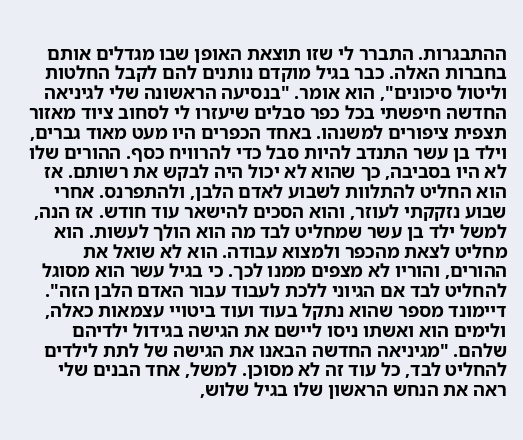ההתבגרות. התברר לי שזו תוצאת האופן שבו מגדלים אותם בחברות האלה. כבר בגיל מוקדם נותנים להם לקבל החלטות וליטול סיכונים", הוא אומר. "בנסיעה הראשונה שלי לגיניאה החדשה חיפשתי בכל כפר סבלים שיעזרו לי לסחוב ציוד מאזור תצפית ציפורים למשנהו. באחד הכפרים היו מעט מאוד גברים, וילד בן עשר התנדב להיות סבל כדי להרוויח כסף. ההורים שלו לא היו בסביבה, כך שהוא לא יכול היה לבקש את רשותם. אז הוא החליט להתלוות לשבוע לאדם הלבן, ולהתפרנס. אחרי שבוע נזקקתי לעוזר, והוא הסכים להישאר עוד חודש. אז הנה, למשל ילד בן עשר שמחליט לבד מה הוא הולך לעשות. הוא מחליט לצאת מהכפר ולמצוא עבודה. הוא לא שואל את ההורים, והוריו לא מצפים ממנו לכך. כי בגיל עשר הוא מסוגל להחליט לבד אם הגיוני ללכת לעבוד עבור האדם הלבן הזה". דיימונד מספר שהוא נתקל בעוד ועוד ביטויי עצמאות כאלה, ולימים הוא ואשתו ניסו ליישם את הגישה בגידול ילדיהם שלהם. "מגיניאה החדשה הבאנו את הגישה של לתת לילדים להחליט לבד, כל עוד זה לא מסוכן. למשל, אחד הבנים שלי ראה את הנחש הראשון שלו בגיל שלוש,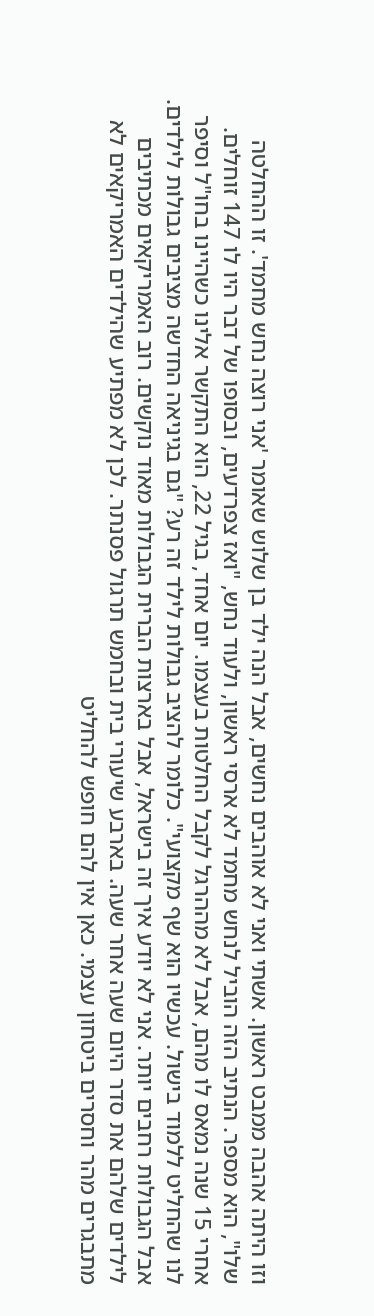וזו היתה אהבה ממבט ראשון. אשתי ואני לא אוהבים נחשים, אבל הנה ילד בן שלוש שאומר 'אני רוצה נחש מחמד'. זו ההחלטה שלו", הוא מספר. הנתיב הזה הוביל לנחש מחמד לא ארסי ראשון, ולעוד נחש, "ואז צפרדעים, ובסופו של דבר היו לו 147 זוחלים. אחרי 15 שנה נמאס לו מהם, אבל לא מההרגל לקבל החלטות בעצמו. יום אחד, בגיל 22, הוא התקשר אלינו כשהיינו בחו"ל וסיפר לנו שהחליט ללמוד בישול. עכשיו הוא שף מקצועי". כלומר להציב גבולות לילד זה רע? "גם בגיניאה החדשה מציבים גבולות לילדים. אבל הגבולות רחבים יותר. אני לא יודע איך זה בישראל, אבל בארצות הברית הגבולות מאוד נוקשים. רוב האמריקאים מכתיבים לילדים שלהם את סדר היום שעה אחר שעה. בארבע שיעורי בית ובחמש תרגול פסנתר. לכן לא מפתיע שהילדים האמריקאים לא מתבגרים מהר וחסרים ביטחון עצמי. כאן אין להם חופש להחליט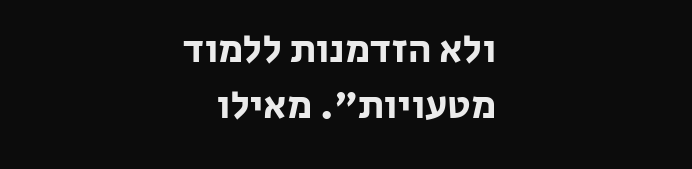ולא הזדמנות ללמוד מטעויות". מאילו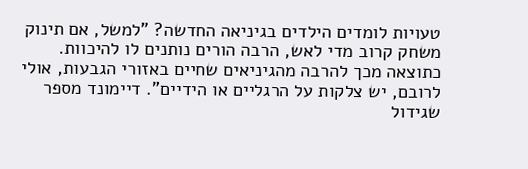טעויות לומדים הילדים בגיניאה החדשה? "למשל, אם תינוק משחק קרוב מדי לאש, הרבה הורים נותנים לו להיכוות. כתוצאה מכך להרבה מהגיניאים שחיים באזורי הגבעות, אולי לרובם, יש צלקות על הרגליים או הידיים". דיימונד מספר שגידול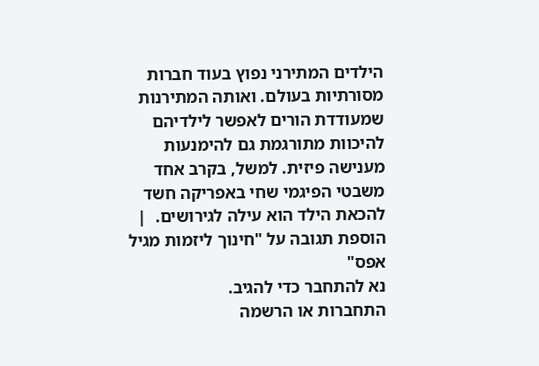הילדים המתירני נפוץ בעוד חברות מסורתיות בעולם. ואותה המתירנות שמעודדת הורים לאפשר לילדיהם להיכוות מתורגמת גם להימנעות מענישה פיזית. למשל, בקרב אחד משבטי הפיגמי שחי באפריקה חשד להכאת הילד הוא עילה לגירושים.  |
הוספת תגובה על "חינוך ליזמות מגיל אפס"
נא להתחבר כדי להגיב.
התחברות או הרשמה